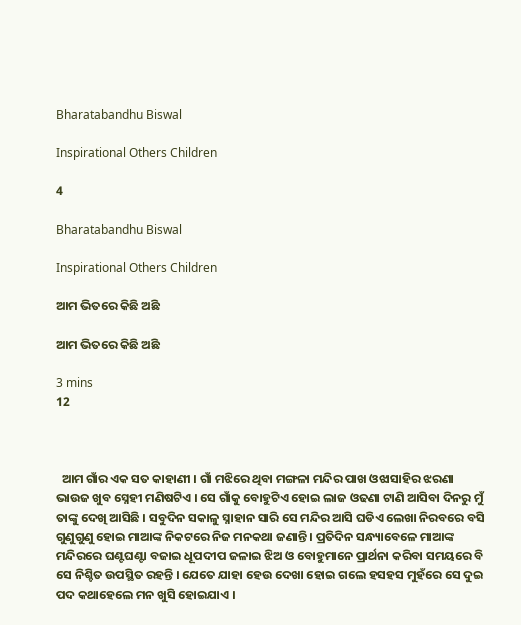Bharatabandhu Biswal

Inspirational Others Children

4

Bharatabandhu Biswal

Inspirational Others Children

ଆମ ଭିତରେ କିଛି ଅଛି

ଆମ ଭିତରେ କିଛି ଅଛି

3 mins
12



  ଆମ ଗାଁର ଏକ ସତ କାହାଣୀ । ଗାଁ ମଝିରେ ଥିବା ମଙ୍ଗଳା ମନ୍ଦିର ପାଖ ଓଝାସାହିର ଝରଣା ଭାଉଜ ଖୁବ ସ୍ନେହୀ ମଣିଷଟିଏ । ସେ ଗାଁକୁ ବୋହୁଟିଏ ହୋଇ ଲାଜ ଓଢଣା ଟାଣି ଆସିବା ଦିନରୁ ମୁଁ ତାଙ୍କୁ ଦେଖି ଆସିଛି । ସବୁଦିନ ସକାଳୁ ସ୍ନାହାନ ସାରି ସେ ମନ୍ଦିର ଆସି ଘଡିଏ ଲେଖା ନିରବରେ ବସି ଗୁଣୁଗୁଣୁ ହୋଇ ମାଆଙ୍କ ନିକଟରେ ନିଜ ମନକଥା ଜଣାନ୍ତି । ପ୍ରତିଦିନ ସନ୍ଧ୍ୟାବେଳେ ମାଆଙ୍କ ମନ୍ଦିରରେ ଘଣ୍ଟଘଣ୍ଟା ବଜାଇ ଧୂପଦୀପ ଜଳାଇ ଝିଅ ଓ ବୋହୁମାନେ ପ୍ରାର୍ଥନା କରିବା ସମୟରେ ବି ସେ ନିଶ୍ଚିତ ଉପସ୍ଥିତ ରହନ୍ତି । ଯେତେ ଯାହା ହେଉ ଦେଖା ହୋଇ ଗଲେ ହସହସ ମୁହଁରେ ସେ ଦୁଇ ପଦ କଥାହେଲେ ମନ ଖୁସି ହୋଇଯାଏ ।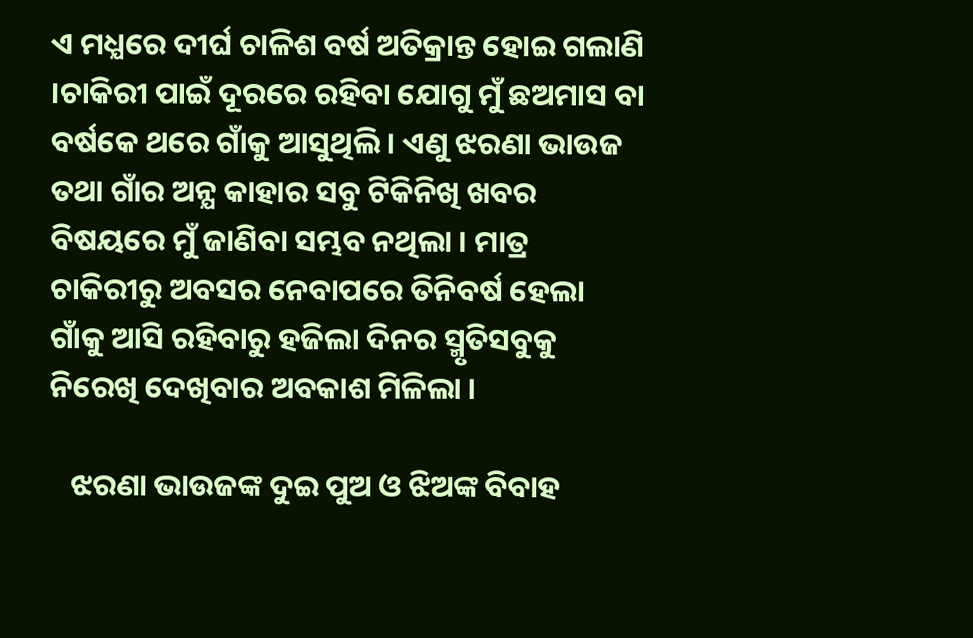ଏ ମଧ୍ଯରେ ଦୀର୍ଘ ଚାଳିଶ ବର୍ଷ ଅତିକ୍ରାନ୍ତ ହୋଇ ଗଲାଣି ।ଚାକିରୀ ପାଇଁ ଦୂରରେ ରହିବା ଯୋଗୁ ମୁଁ ଛଅମାସ ବା ବର୍ଷକେ ଥରେ ଗାଁକୁ ଆସୁଥିଲି । ଏଣୁ ଝରଣା ଭାଉଜ ତଥା ଗାଁର ଅନ୍ଯ କାହାର ସବୁ ଟିକିନିଖି ଖବର ବିଷୟରେ ମୁଁ ଜାଣିବା ସମ୍ଭବ ନଥିଲା । ମାତ୍ର ଚାକିରୀରୁ ଅବସର ନେବାପରେ ତିନିବର୍ଷ ହେଲା ଗାଁକୁ ଆସି ରହିବାରୁ ହଜିଲା ଦିନର ସ୍ମୃତିସବୁକୁ ନିରେଖି ଦେଖିବାର ଅବକାଶ ମିଳିଲା ।

   ଝରଣା ଭାଉଜଙ୍କ ଦୁଇ ପୁଅ ଓ ଝିଅଙ୍କ ବିବାହ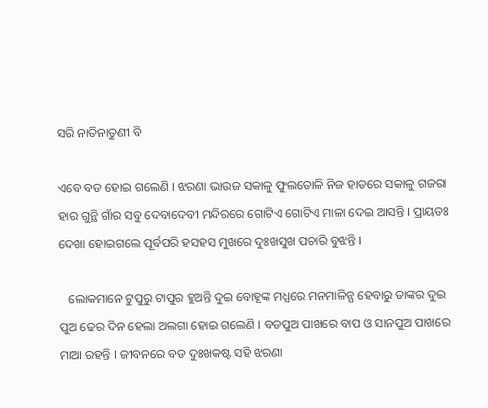ସରି ନାତିନାତୁଣୀ ବି

ଏବେ ବଡ ହୋଇ ଗଲେଣି । ଝରଣା ଭାଉଜ ସକାଳୁ ଫୁଲତୋଳି ନିଜ ହାତରେ ସକାଳୁ ଗଜରା ହାର ଗୁନ୍ଥି ଗାଁର ସବୁ ଦେବାଦେବୀ ମନ୍ଦିରରେ ଗୋଟିଏ ଗୋଟିଏ ମାଳା ଦେଇ ଆସନ୍ତି । ପ୍ରାୟତଃ ଦେଖା ହୋଇଗଲେ ପୂର୍ବପରି ହସହସ ମୁଖରେ ଦୁଃଖସୁଖ ପଚାରି ବୁଝନ୍ତି ।

   ଲୋକମାନେ ଟୁପୁରୁ ଟାପୁର ହୁଅନ୍ତି ଦୁଇ ବୋହୂଙ୍କ ମଧ୍ଯରେ ମନମାଳିନ୍ଯ ହେବାରୁ ତାଙ୍କର ଦୁଇ ପୁଅ ଢେର ଦିନ ହେଲା ଅଲଗା ହୋଇ ଗଲେଣି । ବଡପୁଅ ପାଖରେ ବାପ ଓ ସାନପୁଅ ପାଖରେ ମାଆ ରହନ୍ତି । ଜୀବନରେ ବଡ ଦୁଃଖକଷ୍ଟ ସହି ଝରଣା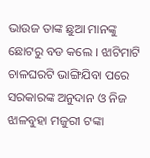ଭାଉଜ ତାଙ୍କ ଛୁଆ ମାନଙ୍କୁ ଛୋଟରୁ ବଡ କଲେ । ଝାଟିମାଟି ଚାଳଘରଟି ଭାଙ୍ଗିଯିବା ପରେ ସରକାରଙ୍କ ଅନୁଦାନ ଓ ନିଜ ଝାଳବୁହା ମଜୁରୀ ଟଙ୍କା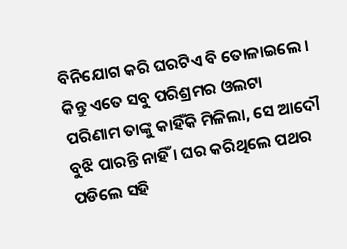ବିନିଯୋଗ କରି ଘରଟିଏ ବି ତୋଳାଇଲେ । କିନ୍ତୁ ଏତେ ସବୁ ପରିଶ୍ରମର ଓଲଟା ପରିଣାମ ତାଙ୍କୁ କାହିଁକି ମିଳିଲା, ସେ ଆଦୌ ବୁଝି ପାରନ୍ତି ନାହିଁ । ଘର କରିଥିଲେ ପଥର ପଡିଲେ ସହି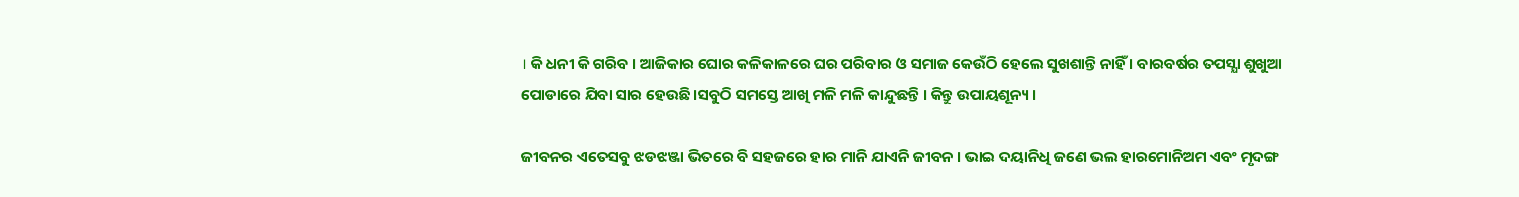। କି ଧନୀ କି ଗରିବ । ଆଜିକାର ଘୋର କଳିକାଳରେ ଘର ପରିବାର ଓ ସମାଜ କେଉଁଠି ହେଲେ ସୁଖଶାନ୍ତି ନାହିଁ । ବାରବର୍ଷର ତପସ୍ଯା ଶୁଖୁଆ ପୋଡାରେ ଯିବା ସାର ହେଉଛି ।ସବୁଠି ସମସ୍ତେ ଆଖି ମଳି ମଳି କାନ୍ଦୁଛନ୍ତି । କିନ୍ତୁ ଉପାୟଶୂନ୍ୟ ।

ଜୀବନର ଏତେସବୁ ଝଡଝଞ୍ଜା ଭିତରେ ବି ସହଜରେ ହାର ମାନି ଯାଏନି ଜୀବନ । ଭାଇ ଦୟାନିଧି ଜଣେ ଭଲ ହାରମୋନିଅମ ଏବଂ ମୃଦଙ୍ଗ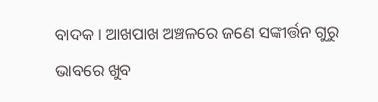ବାଦକ । ଆଖପାଖ ଅଞ୍ଚଳରେ ଜଣେ ସଙ୍କୀର୍ତ୍ତନ ଗୁରୁ ଭାବରେ ଖୁବ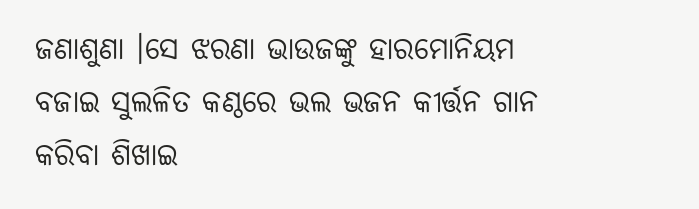ଜଣାଶୁଣା ।ସେ ଝରଣା ଭାଉଜଙ୍କୁ ହାରମୋନିୟମ ବଜାଇ ସୁଲଳିତ କଣ୍ଠରେ ଭଲ ଭଜନ କୀର୍ତ୍ତନ ଗାନ କରିବା ଶିଖାଇ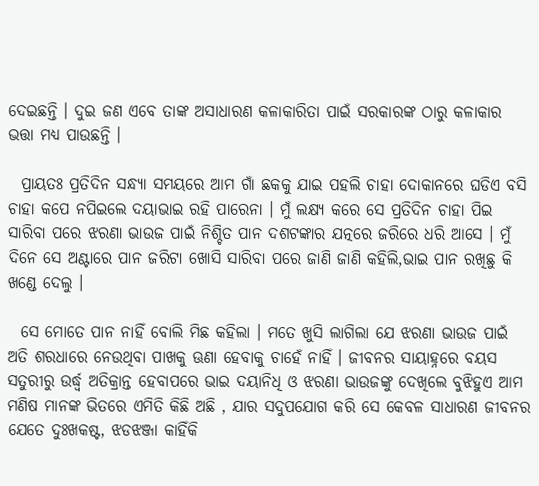ଦେଇଛନ୍ତି । ଦୁଇ ଜଣ ଏବେ ତାଙ୍କ ଅସାଧାରଣ କଳାକାରିତା ପାଇଁ ସରକାରଙ୍କ ଠାରୁ କଳାକାର ଭତ୍ତା ମଧ୍ଯ ପାଉଛନ୍ତି ।

  ପ୍ରାୟତଃ ପ୍ରତିଦିନ ସନ୍ଧ୍ୟା ସମୟରେ ଆମ ଗାଁ ଛକକୁ ଯାଇ ପହଲି ଚାହା ଦୋକାନରେ ଘଡିଏ ବସି ଚାହା କପେ ନପିଇଲେ ଦୟାଭାଇ ରହି ପାରେନା । ମୁଁ ଲକ୍ଷ୍ଯ କରେ ସେ ପ୍ରତିଦିନ ଚାହା ପିଇ ସାରିବା ପରେ ଝରଣା ଭାଉଜ ପାଇଁ ନିଶ୍ଚିତ ପାନ ଦଶଟଙ୍କାର ଯତ୍ନରେ ଜରିରେ ଧରି ଆସେ । ମୁଁ ଦିନେ ସେ ଅଣ୍ଟାରେ ପାନ ଜରିଟା ଖୋସି ସାରିବା ପରେ ଜାଣି ଜାଣି କହିଲି,ଭାଇ ପାନ ରଖିଛୁ କି ଖଣ୍ଡେ ଦେଲୁ ।

  ସେ ମୋତେ ପାନ ନାହିଁ ବୋଲି ମିଛ କହିଲା । ମତେ ଖୁସି ଲାଗିଲା ଯେ ଝରଣା ଭାଉଜ ପାଇଁ ଅତି ଶରଧାରେ ନେଉଥିବା ପାଖକୁ ଊଣା ହେବାକୁ ଚାହେଁ ନାହିଁ । ଜୀବନର ସାୟାହ୍ନରେ ବୟସ ସତୁରୀରୁ ଉର୍ଦ୍ଧ୍ବ ଅତିକ୍ରାନ୍ତ ହେବାପରେ ଭାଇ ଦୟାନିଧି ଓ ଝରଣା ଭାଉଜଙ୍କୁ ଦେଖିଲେ ବୁଝିହୁଏ ଆମ ମଣିଷ ମାନଙ୍କ ଭିତରେ ଏମିତି କିଛି ଅଛି , ଯାର ସଦୁପଯୋଗ କରି ସେ କେବଳ ସାଧାରଣ ଜୀବନର ଯେତେ ଦୁଃଖକଷ୍ଟ, ଝଡଝଞ୍ଜା କାହିଁକି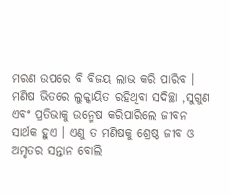ମରଣ ଉପରେ ବି ବିଜୟ ଲାଭ କରି ପାରିବ । ମଣିଷ ଭିତରେ ଲୁକ୍କାୟିତ ରହିଥିବା ସଦିଚ୍ଛା ,ସୁଗୁଣ ଏବଂ ପ୍ରତିଭାକୁ ଉନ୍ମେଷ କରିପାରିଲେ ଜୀବନ ସାର୍ଥକ ହୁଏ । ଏଣୁ ତ ମଣିଷକୁ ଶ୍ରେଷ୍ଠ ଜୀବ ଓ ଅମୃତର ସନ୍ତାନ ବୋଲି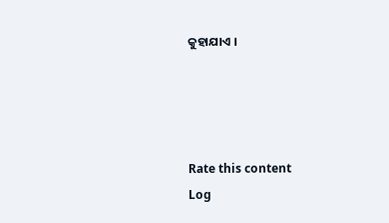କୁହାଯାଏ ।




Rate this content
Log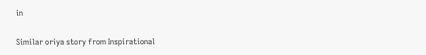in

Similar oriya story from Inspirational